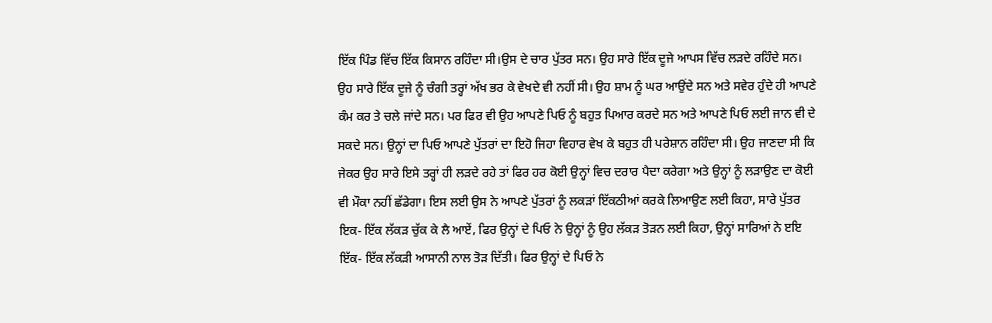ਇੱਕ ਪਿੰਡ ਵਿੱਚ ਇੱਕ ਕਿਸਾਨ ਰਹਿੰਦਾ ਸੀ।ਉਸ ਦੇ ਚਾਰ ਪੁੱਤਰ ਸਨ। ਉਹ ਸਾਰੇ ਇੱਕ ਦੂਜੇ ਆਪਸ ਵਿੱਚ ਲੜਦੇ ਰਹਿੰਦੇ ਸਨ। ਉਹ ਸਾਰੇ ਇੱਕ ਦੂਜੇ ਨੂੰ ਚੰਗੀ ਤਰ੍ਹਾਂ ਅੱਖ ਭਰ ਕੇ ਵੇਖਦੇ ਵੀ ਨਹੀਂ ਸੀ। ਉਹ ਸ਼ਾਮ ਨੂੰ ਘਰ ਆਉਂਦੇ ਸਨ ਅਤੇ ਸਵੇਰ ਹੁੰਦੇ ਹੀ ਆਪਣੇ ਕੰਮ ਕਰ ਤੇ ਚਲੇ ਜਾਂਦੇ ਸਨ। ਪਰ ਫਿਰ ਵੀ ਉਹ ਆਪਣੇ ਪਿਓ ਨੂੰ ਬਹੁਤ ਪਿਆਰ ਕਰਦੇ ਸਨ ਅਤੇ ਆਪਣੇ ਪਿਓ ਲਈ ਜਾਨ ਵੀ ਦੇ ਸਕਦੇ ਸਨ। ਉਨ੍ਹਾਂ ਦਾ ਪਿਓ ਆਪਣੇ ਪੁੱਤਰਾਂ ਦਾ ਇਹੋ ਜਿਹਾ ਵਿਹਾਰ ਵੇਖ ਕੇ ਬਹੁਤ ਹੀ ਪਰੇਸ਼ਾਨ ਰਹਿੰਦਾ ਸੀ। ਉਹ ਜਾਣਦਾ ਸੀ ਕਿ ਜੇਕਰ ਉਹ ਸਾਰੇ ਇਸੇ ਤਰ੍ਹਾਂ ਹੀ ਲੜਦੇ ਰਹੇ ਤਾਂ ਫਿਰ ਹਰ ਕੋਈ ਉਨ੍ਹਾਂ ਵਿਚ ਦਰਾਰ ਪੈਦਾ ਕਰੇਗਾ ਅਤੇ ਉਨ੍ਹਾਂ ਨੂੰ ਲੜਾਉਣ ਦਾ ਕੋਈ ਵੀ ਮੌਕਾ ਨਹੀਂ ਛੱਡੇਗਾ। ਇਸ ਲਈ ਉਸ ਨੇ ਆਪਣੇ ਪੁੱਤਰਾਂ ਨੂੰ ਲਕੜਾਂ ਇੱਕਠੀਆਂ ਕਰਕੇ ਲਿਆਉਣ ਲਈ ਕਿਹਾ, ਸਾਰੇ ਪੁੱਤਰ ਇਕ- ਇੱਕ ਲੱਕੜ ਚੁੱਕ ਕੇ ਲੈ ਆਏਂ, ਫਿਰ ਉਨ੍ਹਾਂ ਦੇ ਪਿਓ ਨੇ ਉਨ੍ਹਾਂ ਨੂੰ ਉਹ ਲੱਕੜ ਤੋੜਨ ਲਈ ਕਿਹਾ, ਉਨ੍ਹਾਂ ਸਾਰਿਆਂ ਨੇ ੲਇ
ਇੱਕ- ਇੱਕ ਲੱਕੜੀ ਆਸਾਨੀ ਨਾਲ ਤੋੜ ਦਿੱਤੀ। ਫਿਰ ਉਨ੍ਹਾਂ ਦੇ ਪਿਓ ਨੇ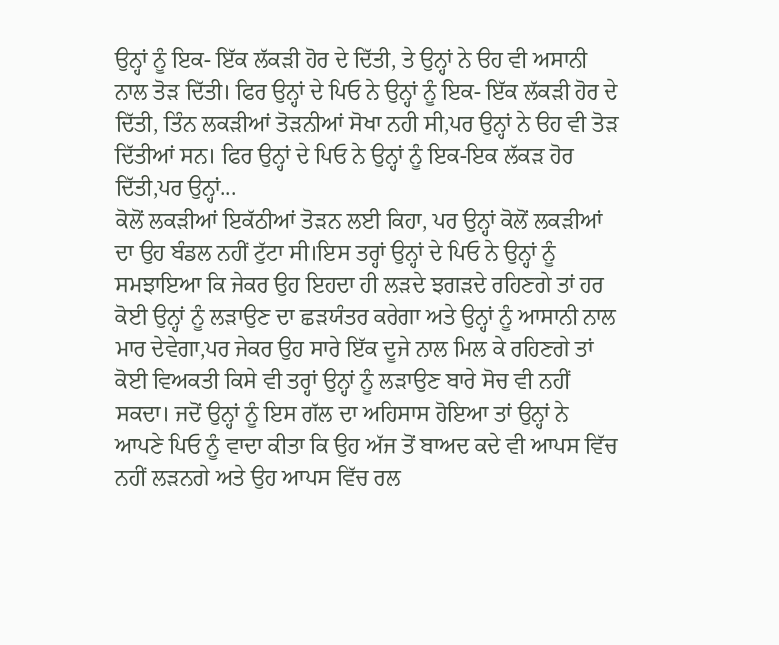ਉਨ੍ਹਾਂ ਨੂੰ ਇਕ- ਇੱਕ ਲੱਕੜੀ ਹੋਰ ਦੇ ਦਿੱਤੀ, ਤੇ ਉਨ੍ਹਾਂ ਨੇ ੳਹ ਵੀ ਅਸਾਨੀ ਨਾਲ ਤੋੜ ਦਿੱਤੀ। ਫਿਰ ਉਨ੍ਹਾਂ ਦੇ ਪਿਓ ਨੇ ਉਨ੍ਹਾਂ ਨੂੰ ਇਕ- ਇੱਕ ਲੱਕੜੀ ਹੋਰ ਦੇ ਦਿੱਤੀ, ਤਿੰਨ ਲਕੜੀਆਂ ਤੋੜਨੀਆਂ ਸੋਖਾ ਨਹੀ ਸੀ,ਪਰ ਉਨ੍ਹਾਂ ਨੇ ੳਹ ਵੀ ਤੋੜ ਦਿੱਤੀਆਂ ਸਨ। ਫਿਰ ਉਨ੍ਹਾਂ ਦੇ ਪਿਓ ਨੇ ਉਨ੍ਹਾਂ ਨੂੰ ਇਕ-ਇਕ ਲੱਕੜ ਹੋਰ ਦਿੱਤੀ,ਪਰ ਉਨ੍ਹਾਂ...
ਕੋਲੋਂ ਲਕੜੀਆਂ ਇਕੱਠੀਆਂ ਤੋੜਨ ਲਈ ਕਿਹਾ, ਪਰ ਉਨ੍ਹਾਂ ਕੋਲੋਂ ਲਕੜੀਆਂ ਦਾ ਉਹ ਬੰਡਲ ਨਹੀਂ ਟੁੱਟਾ ਸੀ।ਇਸ ਤਰ੍ਹਾਂ ਉਨ੍ਹਾਂ ਦੇ ਪਿਓ ਨੇ ਉਨ੍ਹਾਂ ਨੂੰ ਸਮਝਾਇਆ ਕਿ ਜੇਕਰ ਉਹ ਇਹਦਾ ਹੀ ਲੜਦੇ ਝਗੜਦੇ ਰਹਿਣਗੇ ਤਾਂ ਹਰ ਕੋਈ ਉਨ੍ਹਾਂ ਨੂੰ ਲੜਾਉਣ ਦਾ ਛੜਯੰਤਰ ਕਰੇਗਾ ਅਤੇ ਉਨ੍ਹਾਂ ਨੂੰ ਆਸਾਨੀ ਨਾਲ ਮਾਰ ਦੇਵੇਗਾ,ਪਰ ਜੇਕਰ ਉਹ ਸਾਰੇ ਇੱਕ ਦੂਜੇ ਨਾਲ ਮਿਲ ਕੇ ਰਹਿਣਗੇ ਤਾਂ ਕੋਈ ਵਿਅਕਤੀ ਕਿਸੇ ਵੀ ਤਰ੍ਹਾਂ ਉਨ੍ਹਾਂ ਨੂੰ ਲੜਾਉਣ ਬਾਰੇ ਸੋਚ ਵੀ ਨਹੀਂ ਸਕਦਾ। ਜਦੋਂ ਉਨ੍ਹਾਂ ਨੂੰ ਇਸ ਗੱਲ ਦਾ ਅਹਿਸਾਸ ਹੋਇਆ ਤਾਂ ਉਨ੍ਹਾਂ ਨੇ ਆਪਣੇ ਪਿਓ ਨੂੰ ਵਾਦਾ ਕੀਤਾ ਕਿ ਉਹ ਅੱਜ ਤੋਂ ਬਾਅਦ ਕਦੇ ਵੀ ਆਪਸ ਵਿੱਚ ਨਹੀਂ ਲੜਨਗੇ ਅਤੇ ਉਹ ਆਪਸ ਵਿੱਚ ਰਲ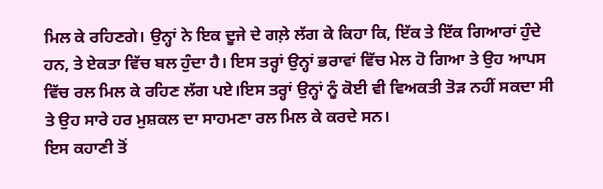ਮਿਲ ਕੇ ਰਹਿਣਗੇ। ਉਨ੍ਹਾਂ ਨੇ ਇਕ ਦੂਜੇ ਦੇ ਗਲ਼ੇ ਲੱਗ ਕੇ ਕਿਹਾ ਕਿ, ਇੱਕ ਤੇ ਇੱਕ ਗਿਆਰਾਂ ਹੁੰਦੇ ਹਨ, ਤੇ ਏਕਤਾ ਵਿੱਚ ਬਲ ਹੁੰਦਾ ਹੈ। ਇਸ ਤਰ੍ਹਾਂ ਉਨ੍ਹਾਂ ਭਰਾਵਾਂ ਵਿੱਚ ਮੇਲ ਹੋ ਗਿਆ ਤੇ ਉਹ ਆਪਸ ਵਿੱਚ ਰਲ ਮਿਲ ਕੇ ਰਹਿਣ ਲੱਗ ਪਏ।ਇਸ ਤਰ੍ਹਾਂ ਉਨ੍ਹਾਂ ਨੂੰ ਕੋਈ ਵੀ ਵਿਅਕਤੀ ਤੋੜ ਨਹੀਂ ਸਕਦਾ ਸੀ ਤੇ ਉਹ ਸਾਰੇ ਹਰ ਮੁਸ਼ਕਲ ਦਾ ਸਾਹਮਣਾ ਰਲ ਮਿਲ ਕੇ ਕਰਦੇ ਸਨ।
ਇਸ ਕਹਾਣੀ ਤੋਂ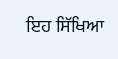ਇਹ ਸਿੱਖਿਆ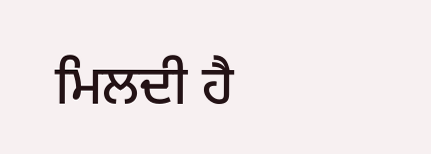ਮਿਲਦੀ ਹੈ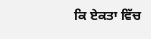ਕਿ ਏਕਤਾ ਵਿੱਚ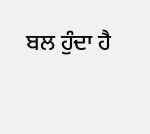ਬਲ ਹੁੰਦਾ ਹੈ